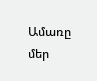Ամառը մեր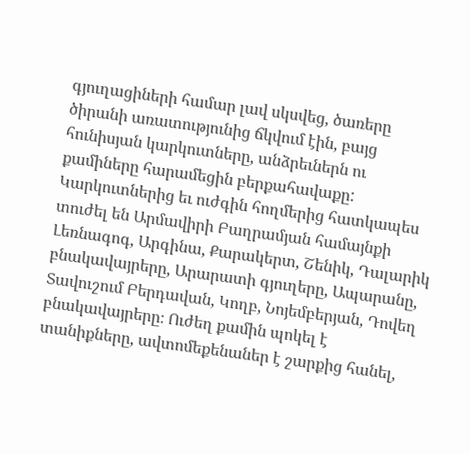գյուղացիների համար լավ սկսվեց, ծառերը ծիրանի առատությունից ճկվում էին, բայց հունիսյան կարկուտները, անձրեւներն ու քամիները հարամեցին բերքահավաքը: Կարկուտներից եւ ուժգին հողմերից հատկապես տուժել են Արմավիրի Բաղրամյան համայնքի Լեռնագոգ, Արգինա, Քարակերտ, Շենիկ, Դալարիկ բնակավայրերը, Արարատի գյուղերը, Ապարանը, Տավուշում Բերդավան, Կողբ, Նոյեմբերյան, Դովեղ բնակավայրերը։ Ուժեղ քամին պոկել է տանիքները, ավտոմեքենաներ է շարքից հանել,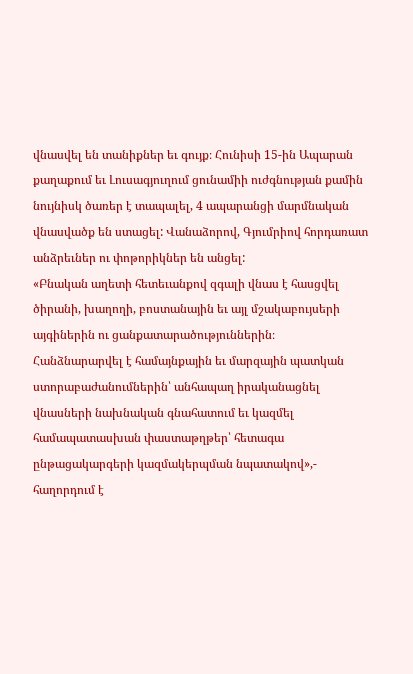վնասվել են տանիքներ եւ գույք։ Հունիսի 15-ին Ապարան քաղաքում եւ Լուսագյուղում ցունամիի ուժգնության քամին նույնիսկ ծառեր է տապալել, 4 ապարանցի մարմնական վնասվածք են ստացել: Վանաձորով, Գյումրիով հորդառատ անձրեւներ ու փոթորիկներ են անցել:
«Բնական աղետի հետեւանքով զգալի վնաս է հասցվել ծիրանի, խաղողի, բոստանային եւ այլ մշակաբույսերի այգիներին ու ցանքատարածություններին։
Հանձնարարվել է համայնքային եւ մարզային պատկան ստորաբաժանումներին՝ անհապաղ իրականացնել վնասների նախնական գնահատում եւ կազմել համապատասխան փաստաթղթեր՝ հետագա ընթացակարգերի կազմակերպման նպատակով»,- հաղորդում է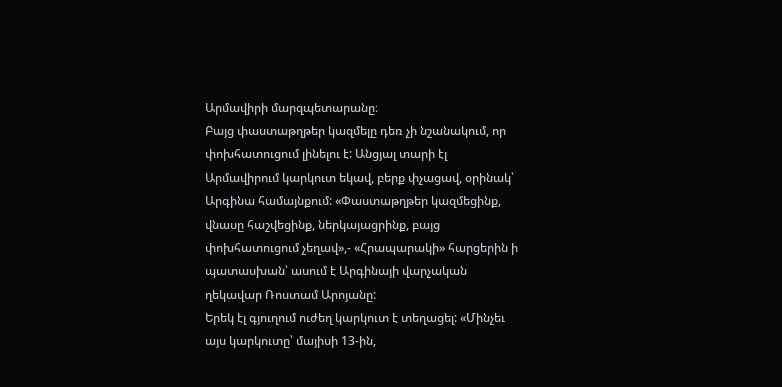Արմավիրի մարզպետարանը։
Բայց փաստաթղթեր կազմելը դեռ չի նշանակում, որ փոխհատուցում լինելու է: Անցյալ տարի էլ Արմավիրում կարկուտ եկավ, բերք փչացավ, օրինակ՝ Արգինա համայնքում: «Փաստաթղթեր կազմեցինք, վնասը հաշվեցինք, ներկայացրինք, բայց փոխհատուցում չեղավ»,- «Հրապարակի» հարցերին ի պատասխան՝ ասում է Արգինայի վարչական ղեկավար Ռոստամ Արոյանը:
Երեկ էլ գյուղում ուժեղ կարկուտ է տեղացել: «Մինչեւ այս կարկուտը՝ մայիսի 13-ին,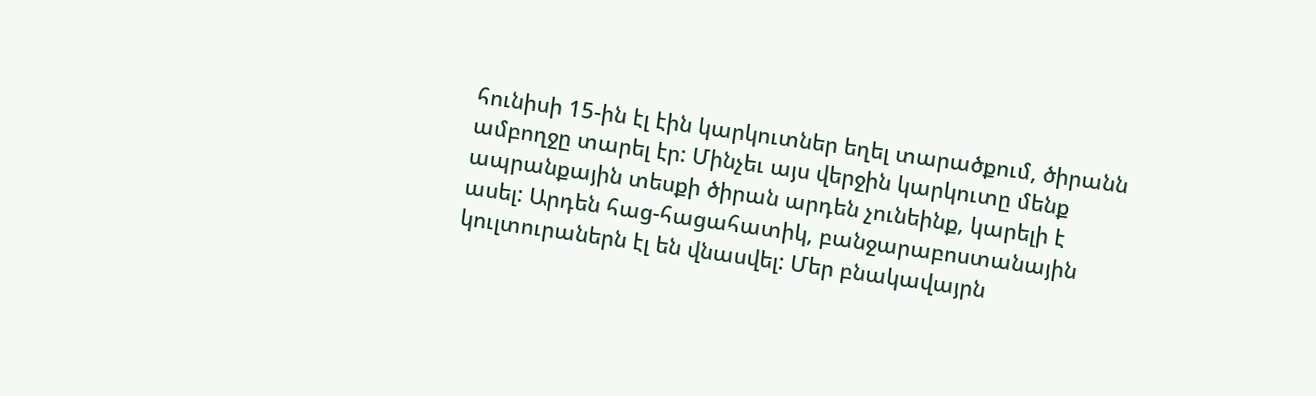հունիսի 15-ին էլ էին կարկուտներ եղել տարածքում, ծիրանն ամբողջը տարել էր: Մինչեւ այս վերջին կարկուտը մենք ապրանքային տեսքի ծիրան արդեն չունեինք, կարելի է ասել: Արդեն հաց-հացահատիկ, բանջարաբոստանային կուլտուրաներն էլ են վնասվել: Մեր բնակավայրն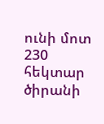ունի մոտ 230 հեկտար ծիրանի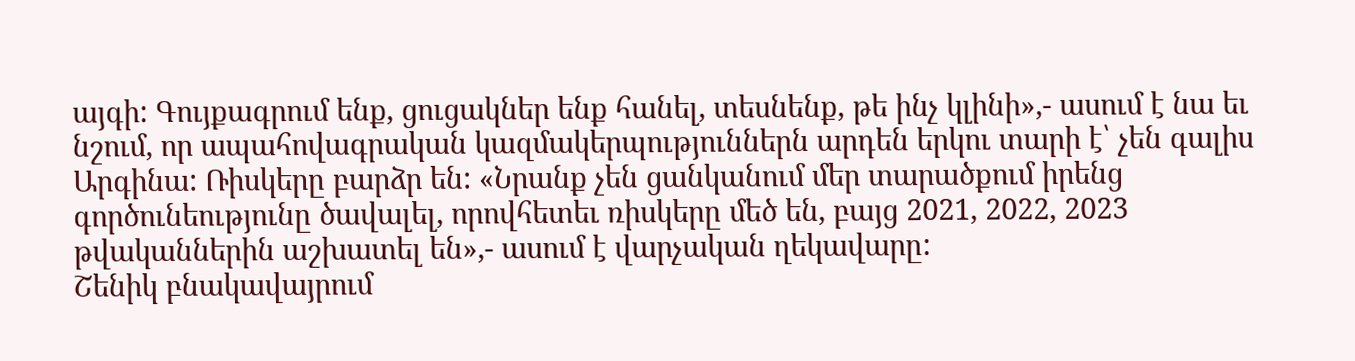այգի: Գույքագրում ենք, ցուցակներ ենք հանել, տեսնենք, թե ինչ կլինի»,- ասում է նա եւ նշում, որ ապահովագրական կազմակերպություններն արդեն երկու տարի է՝ չեն գալիս Արգինա: Ռիսկերը բարձր են: «Նրանք չեն ցանկանում մեր տարածքում իրենց գործունեությունը ծավալել, որովհետեւ ռիսկերը մեծ են, բայց 2021, 2022, 2023 թվականներին աշխատել են»,- ասում է վարչական ղեկավարը:
Շենիկ բնակավայրում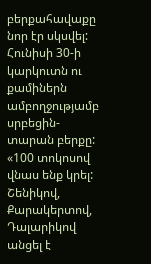բերքահավաքը նոր էր սկսվել: Հունիսի 30-ի կարկուտն ու քամիներն ամբողջությամբ սրբեցին-տարան բերքը: «100 տոկոսով վնաս ենք կրել: Շենիկով, Քարակերտով, Դալարիկով անցել է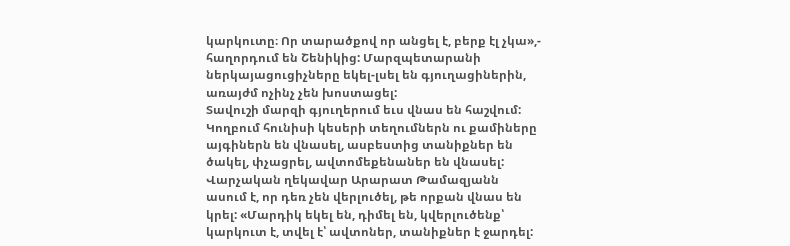կարկուտը։ Որ տարածքով որ անցել է, բերք էլ չկա»,- հաղորդում են Շենիկից: Մարզպետարանի ներկայացուցիչները եկել-լսել են գյուղացիներին, առայժմ ոչինչ չեն խոստացել:
Տավուշի մարզի գյուղերում եւս վնաս են հաշվում: Կողբում հունիսի կեսերի տեղումներն ու քամիները այգիներն են վնասել, ասբեստից տանիքներ են ծակել, փչացրել, ավտոմեքենաներ են վնասել: Վարչական ղեկավար Արարատ Թամազյանն ասում է, որ դեռ չեն վերլուծել, թե որքան վնաս են կրել: «Մարդիկ եկել են, դիմել են, կվերլուծենք՝ կարկուտ է, տվել է՝ ավտոներ, տանիքներ է ջարդել: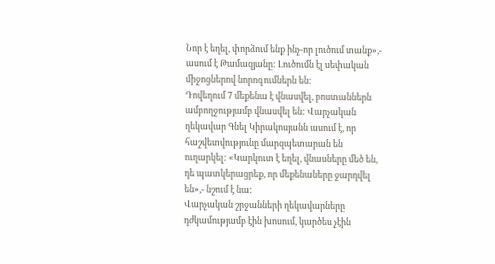Նոր է եղել, փորձում ենք ինչ-որ լուծում տանք»,- ասում է Թամազյանը: Լուծումն էլ սեփական միջոցներով նորոգումներն են:
Դովեղում 7 մեքենա է վնասվել, բոստաններն ամբողջությամբ վնասվել են: Վարչական ղեկավար Գնել Կիրակոսյանն ասում է, որ հաշվետվությունը մարզպետարան են ուղարկել: «Կարկուտ է եղել, վնասները մեծ են, դե պատկերացրեք, որ մեքենաները ջարդվել են»,- նշում է նա:
Վարչական շրջանների ղեկավարները դժկամությամբ էին խոսում, կարծես չէին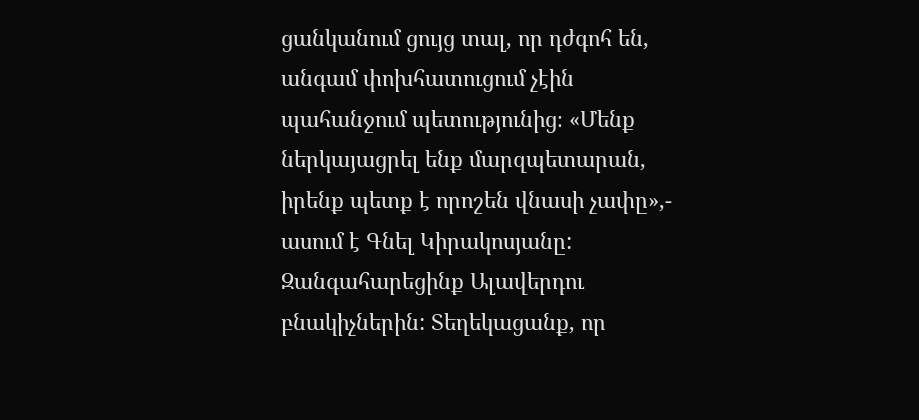ցանկանում ցույց տալ, որ դժգոհ են, անգամ փոխհատուցում չէին պահանջում պետությունից։ «Մենք ներկայացրել ենք մարզպետարան, իրենք պետք է որոշեն վնասի չափը»,- ասում է Գնել Կիրակոսյանը:
Զանգահարեցինք Ալավերդու բնակիչներին: Տեղեկացանք, որ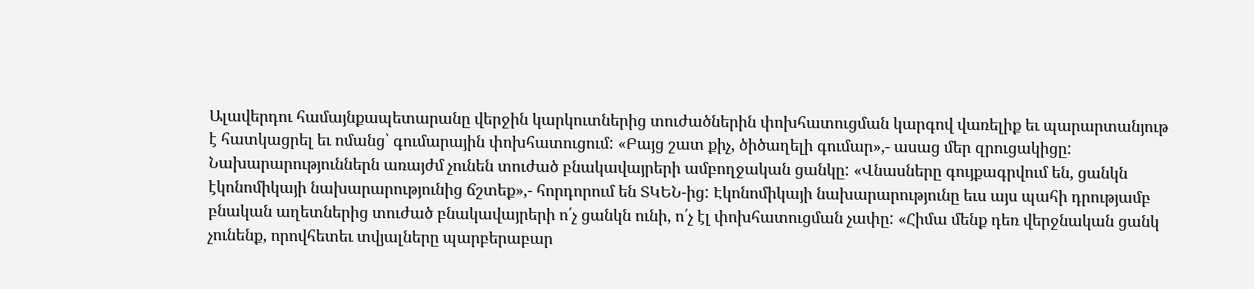Ալավերդու համայնքապետարանը վերջին կարկուտներից տուժածներին փոխհատուցման կարգով վառելիք եւ պարարտանյութ է հատկացրել եւ ոմանց՝ գումարային փոխհատուցում: «Բայց շատ քիչ, ծիծաղելի գումար»,- ասաց մեր զրուցակիցը:
Նախարարություններն առայժմ չունեն տուժած բնակավայրերի ամբողջական ցանկը: «Վնասները գույքագրվում են, ցանկն էկոնոմիկայի նախարարությունից ճշտեք»,- հորդորում են ՏԿԵՆ-ից: Էկոնոմիկայի նախարարությունը եւս այս պահի դրությամբ բնական աղետներից տուժած բնակավայրերի ո՛չ ցանկն ունի, ո՛չ էլ փոխհատուցման չափը: «Հիմա մենք դեռ վերջնական ցանկ չունենք, որովհետեւ տվյալները պարբերաբար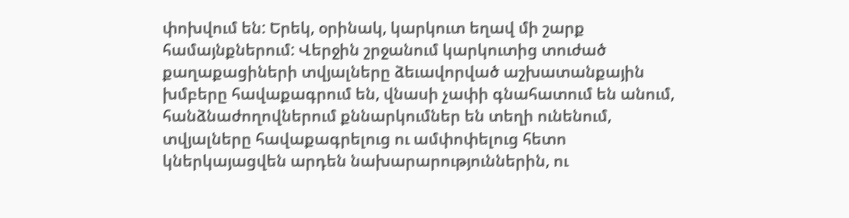փոխվում են: Երեկ, օրինակ, կարկուտ եղավ մի շարք համայնքներում: Վերջին շրջանում կարկուտից տուժած քաղաքացիների տվյալները ձեւավորված աշխատանքային խմբերը հավաքագրում են, վնասի չափի գնահատում են անում, հանձնաժողովներում քննարկումներ են տեղի ունենում, տվյալները հավաքագրելուց ու ամփոփելուց հետո կներկայացվեն արդեն նախարարություններին, ու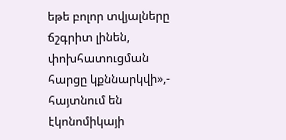եթե բոլոր տվյալները ճշգրիտ լինեն, փոխհատուցման հարցը կքննարկվի»,- հայտնում են էկոնոմիկայի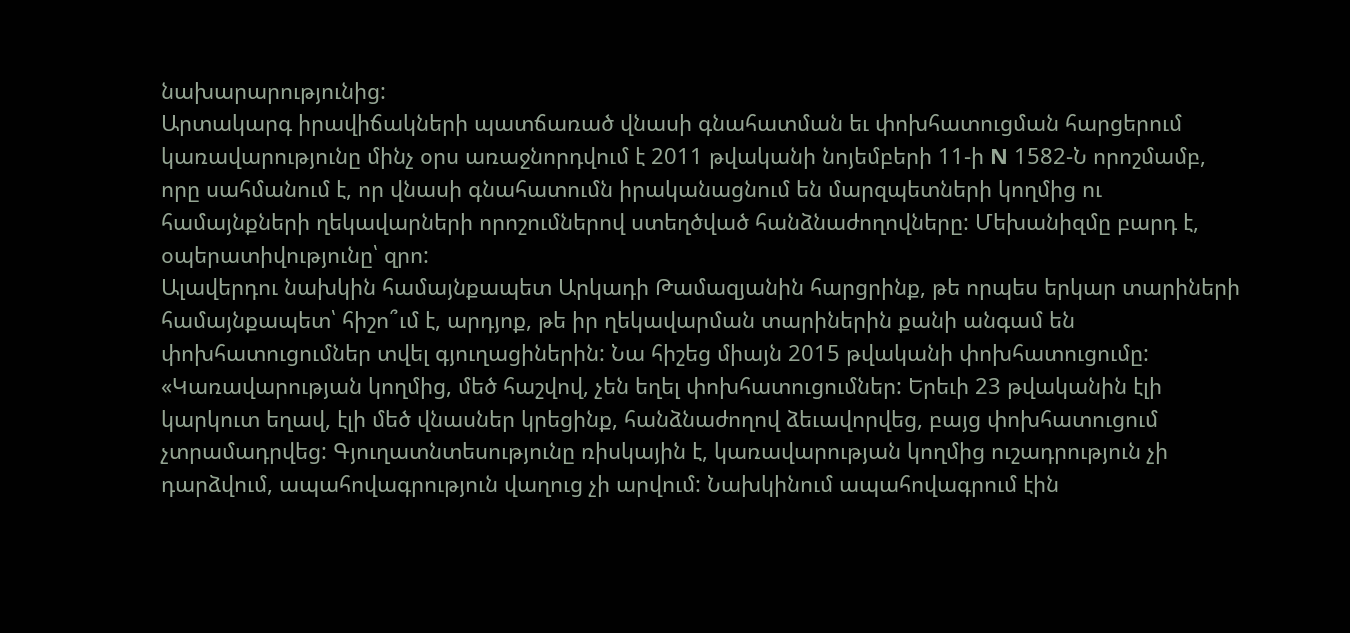նախարարությունից:
Արտակարգ իրավիճակների պատճառած վնասի գնահատման եւ փոխհատուցման հարցերում կառավարությունը մինչ օրս առաջնորդվում է 2011 թվականի նոյեմբերի 11-ի N 1582-Ն որոշմամբ, որը սահմանում է, որ վնասի գնահատումն իրականացնում են մարզպետների կողմից ու համայնքների ղեկավարների որոշումներով ստեղծված հանձնաժողովները: Մեխանիզմը բարդ է, օպերատիվությունը՝ զրո:
Ալավերդու նախկին համայնքապետ Արկադի Թամազյանին հարցրինք, թե որպես երկար տարիների համայնքապետ՝ հիշո՞ւմ է, արդյոք, թե իր ղեկավարման տարիներին քանի անգամ են փոխհատուցումներ տվել գյուղացիներին: Նա հիշեց միայն 2015 թվականի փոխհատուցումը: «Կառավարության կողմից, մեծ հաշվով, չեն եղել փոխհատուցումներ: Երեւի 23 թվականին էլի կարկուտ եղավ, էլի մեծ վնասներ կրեցինք, հանձնաժողով ձեւավորվեց, բայց փոխհատուցում չտրամադրվեց: Գյուղատնտեսությունը ռիսկային է, կառավարության կողմից ուշադրություն չի դարձվում, ապահովագրություն վաղուց չի արվում: Նախկինում ապահովագրում էին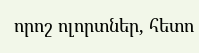որոշ ոլորտներ, հետո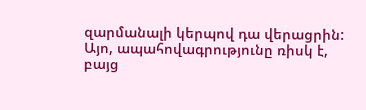զարմանալի կերպով դա վերացրին: Այո, ապահովագրությունը ռիսկ է, բայց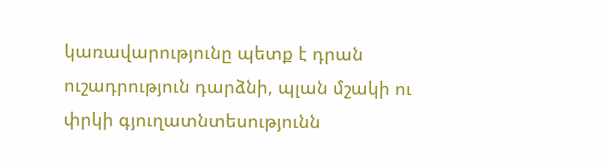կառավարությունը պետք է դրան ուշադրություն դարձնի, պլան մշակի ու փրկի գյուղատնտեսությունն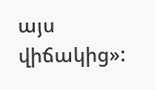այս վիճակից»: